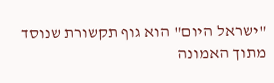"ישראל היום" הוא גוף תקשורת שנוסד מתוך האמונה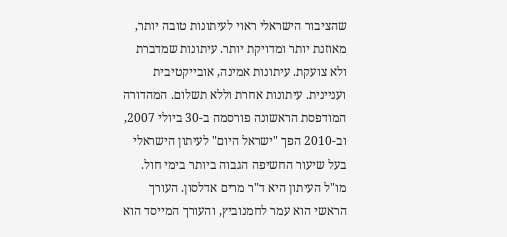שהציבור הישראלי ראוי לעיתונות טובה יותר, מאוזנת יותר ומדויקת יותר. עיתונות שמדברת ולא צועקת. עיתונות אמינה, אובייקטיבית ועניינית. עיתונות אחרת וללא תשלום. המהדורה המודפסת הראשונה פורסמה ב-30 ביולי 2007, וב-2010 הפך "ישראל היום" לעיתון הישראלי בעל שיעור החשיפה הגבוה ביותר בימי חול. מו"ל העיתון היא ד"ר מרים אדלסון. העורך הראשי הוא עמר לחמנוביץ, והעורך המייסד הוא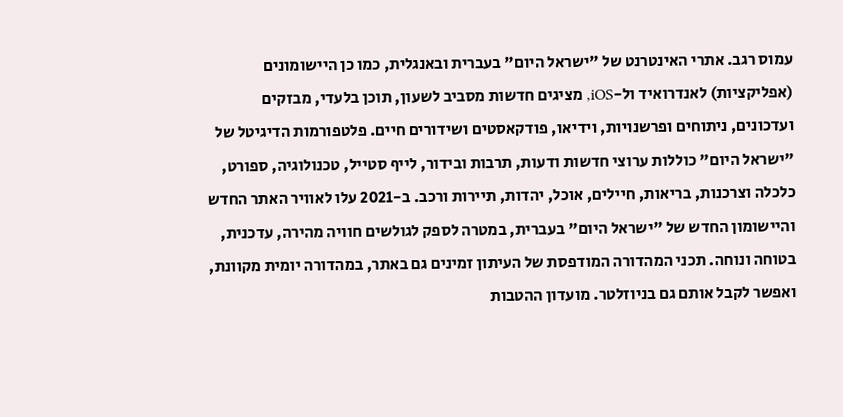עמוס רגב. אתרי האינטרנט של "ישראל היום" בעברית ובאנגלית, כמו כן היישומונים (אפליקציות) לאנדרואיד ול-iOS, מציגים חדשות מסביב לשעון, תוכן בלעדי, מבזקים ועדכונים, ניתוחים ופרשנויות, וידיאו, פודקאסטים ושידורים חיים. פלטפורמות הדיגיטל של "ישראל היום" כוללות ערוצי חדשות ודעות, תרבות ובידור, לייף סטייל, טכנולוגיה, ספורט, כלכלה וצרכנות, בריאות, חיילים, אוכל, יהדות, תיירות ורכב. ב-2021 עלו לאוויר האתר החדש והיישומון החדש של "ישראל היום" בעברית, במטרה לספק לגולשים חוויה מהירה, עדכנית, בטוחה ונוחה. תכני המהדורה המודפסת של העיתון זמינים גם באתר, במהדורה יומית מקוונת, ואפשר לקבל אותם גם בניוזלטר. מועדון ההטבות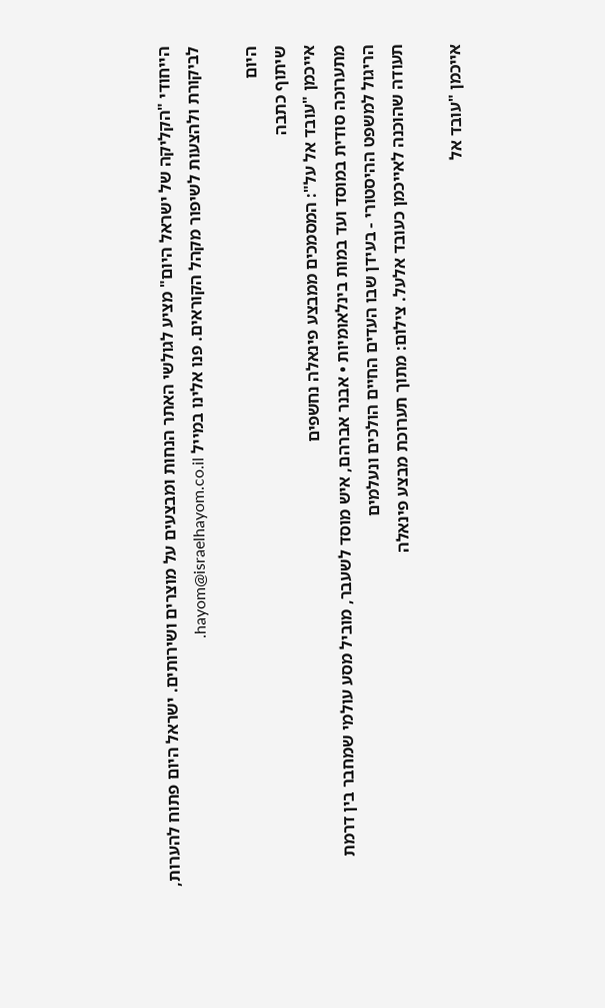הייחודי "הקליקה של ישראל היום" מציע לגולשי האתר הנחות ומבצעים על מוצרים ושירותים. ישראל היום פתוח להערות, לביקורת ולהצעות לשיפור מקהל הקוראים. פנו אלינו במייל hayom@israelhayom.co.il.

היום
שיתוף כתבה
אייכמן "עובד אל על": המסמכים ממבצע פינאלה נחשפים
מתערוכה סודית במוסד ועד במות בינלאומיות • אבנר אברהם, איש מוסד לשעבר, מוביל מסע עולמי שמחבר בין דרמת הריגול למשפט ההיסטורי - בעידן שבו העדים החיים הולכים ונעלמים
תעודה שהוכנה לאייכמן כעובד אלעל. צילום: מתוך תערוכת מבצע פינאלה

אייכמן "עובד אל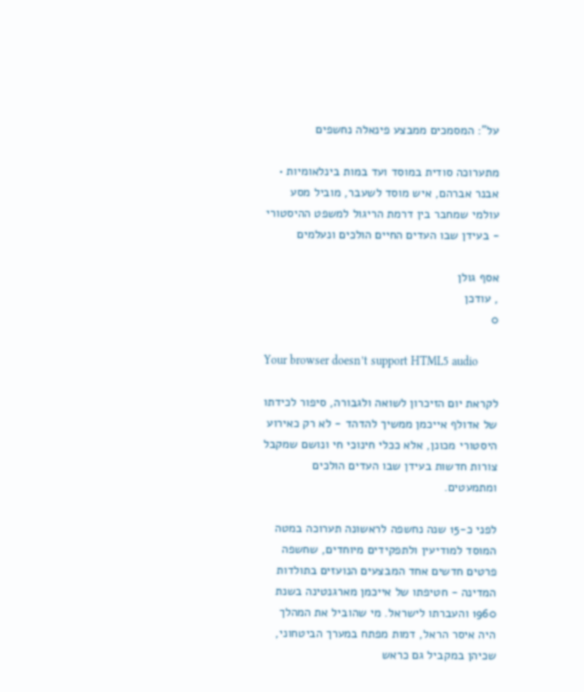על": המסמכים ממבצע פינאלה נחשפים

מתערוכה סודית במוסד ועד במות בינלאומיות • אבנר אברהם, איש מוסד לשעבר, מוביל מסע עולמי שמחבר בין דרמת הריגול למשפט ההיסטורי - בעידן שבו העדים החיים הולכים ונעלמים

אסף גולן
, עודכן
0

Your browser doesn’t support HTML5 audio

לקראת יום הזיכרון לשואה ולגבורה, סיפור לכידתו של אדולף אייכמן ממשיך להדהד - לא רק כאירוע היסטורי מכונן, אלא ככלי חינוכי חי ונושם שמקבל צורות חדשות בעידן שבו העדים הולכים ומתמעטים.

לפני כ-15 שנה נחשפה לראשונה תערוכה במטה המוסד למודיעין ולתפקידים מיוחדים, שחשפה פרטים חדשים אחד המבצעים הנועזים בתולדות המדינה - חטיפתו של אייכמן מארגנטינה בשנת 1960 והעברתו לישראל. מי שהוביל את המהלך היה איסר הראל, דמות מפתח במערך הביטחוני, שכיהן במקביל גם כראש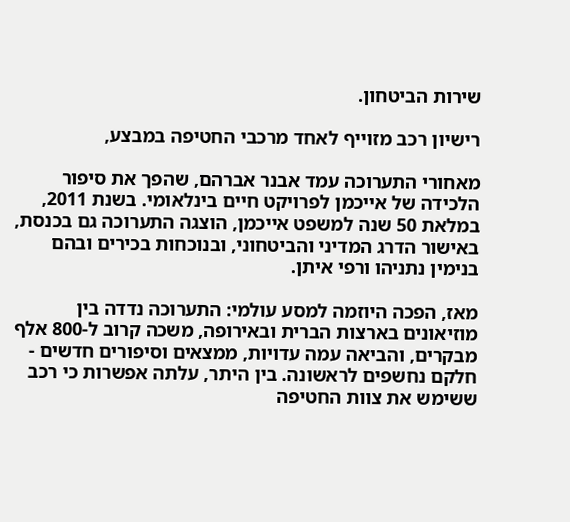שירות הביטחון.

רישיון רכב מזוייף לאחד מרכבי החטיפה במבצע,

מאחורי התערוכה עמד אבנר אברהם, שהפך את סיפור הלכידה של אייכמן לפרויקט חיים בינלאומי. בשנת 2011, במלאת 50 שנה למשפט אייכמן, הוצגה התערוכה גם בכנסת, באישור הדרג המדיני והביטחוני, ובנוכחות בכירים ובהם בנימין נתניהו ורפי איתן.

מאז, הפכה היוזמה למסע עולמי: התערוכה נדדה בין מוזיאונים בארצות הברית ובאירופה, משכה קרוב ל-800 אלף מבקרים, והביאה עמה עדויות, ממצאים וסיפורים חדשים - חלקם נחשפים לראשונה. בין היתר, עלתה אפשרות כי רכב ששימש את צוות החטיפה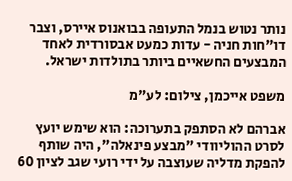נותר נטוש בנמל התעופה בבואנוס איירס, וצבר דו"חות חניה - עדות כמעט אבסורדית לאחד המבצעים החשאיים ביותר בתולדות ישראל.

משפט אייכמן, צילום: לע"מ

אברהם לא הסתפק בתערוכה: הוא שימש יועץ לסרט ההוליוודי "מבצע פינאלה", היה שותף להפקת מדליה שעוצבה על ידי רועי שגב לציון 60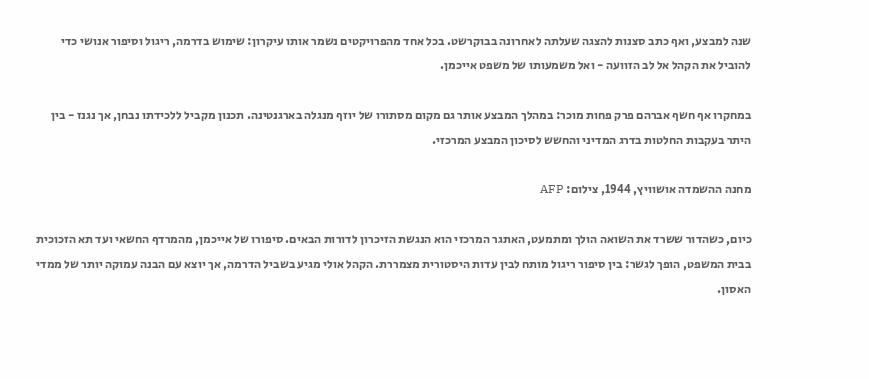שנה למבצע, ואף כתב סצנות להצגה שעלתה לאחרונה בבוקרשט. בכל אחד מהפרויקטים נשמר אותו עיקרון: שימוש בדרמה, ריגול וסיפור אנושי כדי להוביל את הקהל אל לב הזוועה - ואל משמעותו של משפט אייכמן.

במחקרו אף חשף אברהם פרק פחות מוכר: במהלך המבצע אותר גם מקום מסתורו של יוזף מנגלה בארגנטינה. תכנון מקביל ללכידתו נבחן, אך נגנז - בין היתר בעקבות החלטות בדרג המדיני והחשש לסיכון המבצע המרכזי.

מחנה ההשמדה אושוויץ, 1944, צילום: AFP

כיום, כשהדור ששרד את השואה הולך ומתמעט, האתגר המרכזי הוא הנגשת הזיכרון לדורות הבאים. סיפורו של אייכמן, מהמרדף החשאי ועד תא הזכוכית בבית המשפט, הופך לגשר: בין סיפור ריגול מותח לבין עדות היסטורית מצמררת. הקהל אולי מגיע בשביל הדרמה, אך יוצא עם הבנה עמוקה יותר של ממדי האסון.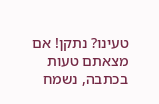טעינו? נתקן! אם מצאתם טעות בכתבה, נשמח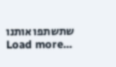שתשתפו אותנו
Load more...